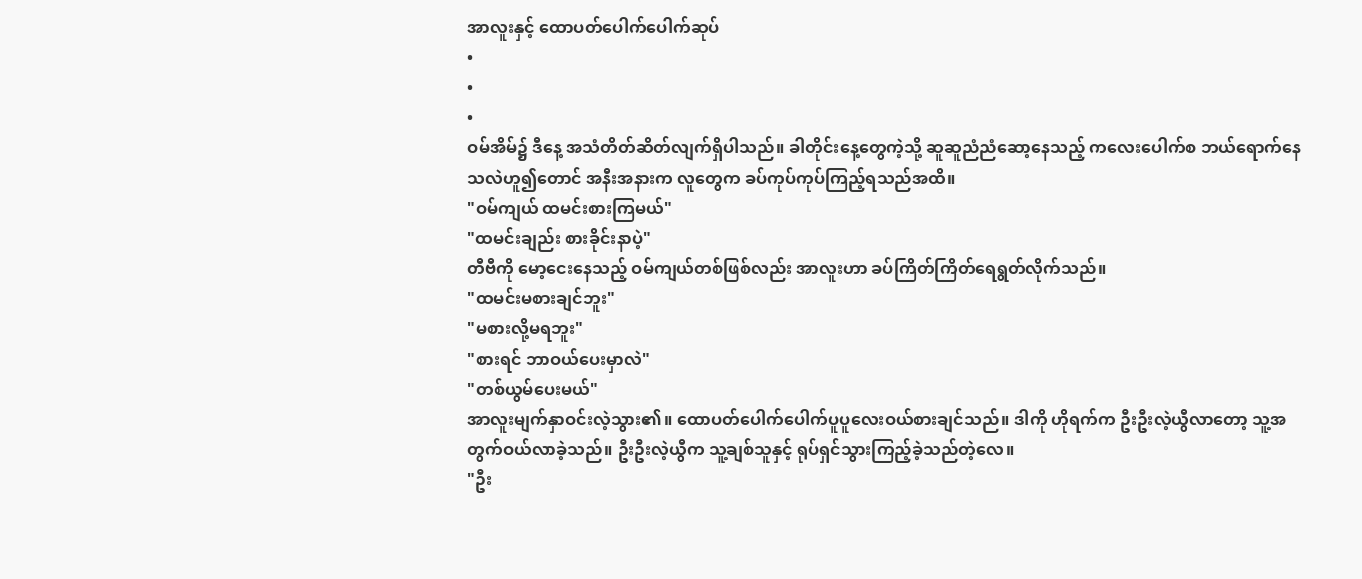အာလူးနှင့် ထောပတ်ပေါက်ပေါက်ဆုပ်
•
•
•
ဝမ်အိမ်၌ ဒီနေ့ အသံတိတ်ဆိတ်လျက်ရှိပါသည်။ ခါတိုင်းနေ့တွေကဲ့သို့ ဆူဆူညံညံဆော့နေသည့် ကလေးပေါက်စ ဘယ်ရောက်နေသလဲဟူ၍တောင် အနီးအနားက လူတွေက ခပ်ကုပ်ကုပ်ကြည့်ရသည်အထိ။
"ဝမ်ကျယ် ထမင်းစားကြမယ်"
"ထမင်းချည်း စားခိုင်းနာပဲ့"
တီဗီကို မော့ငေးနေသည့် ဝမ်ကျယ်တစ်ဖြစ်လည်း အာလူးဟာ ခပ်ကြိတ်ကြိတ်ရေရွတ်လိုက်သည်။
"ထမင်းမစားချင်ဘူး"
"မစားလို့မရဘူး"
"စားရင် ဘာဝယ်ပေးမှာလဲ"
"တစ်ယွမ်ပေးမယ်"
အာလူးမျက်နှာဝင်းလဲ့သွား၏။ ထောပတ်ပေါက်ပေါက်ပူပူလေးဝယ်စားချင်သည်။ ဒါကို ဟိုရက်က ဦးဦးလဲ့ယွီလာတော့ သူ့အတွက်ဝယ်လာခဲ့သည်။ ဦးဦးလဲ့ယွီက သူ့ချစ်သူနှင့် ရုပ်ရှင်သွားကြည့်ခဲ့သည်တဲ့လေ။
"ဦး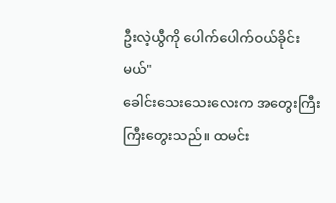ဦးလဲ့ယွီကို ပေါက်ပေါက်ဝယ်ခိုင်းမယ်"
ခေါင်းသေးသေးလေးက အတွေးကြီးကြီးတွေးသည်။ ထမင်း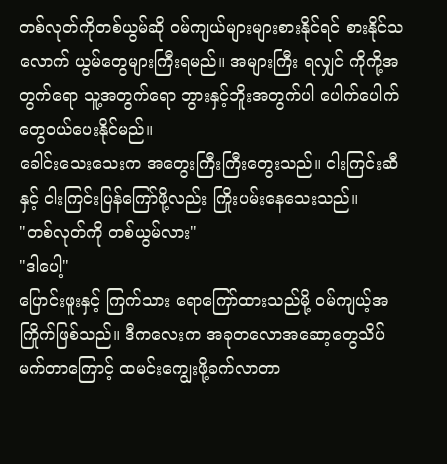တစ်လုတ်ကိုတစ်ယွမ်ဆို ဝမ်ကျယ်များများစားနိုင်ရင် စားနိုင်သလောက် ယွမ်တွေများကြီးရမည်။ အများကြီး ရလျှင် ကိုကို့အတွက်ရော သူ့အတွက်ရော ဘွားနှင့်ဘိူးအတွက်ပါ ပေါက်ပေါက်တွေဝယ်ပေးနိုင်မည်။
ခေါင်းသေးသေးက အတွေးကြီးကြီးတွေးသည်။ ငါးကြင်းဆီနှင့် ငါးကြင်းပြန်ကြော်ဖို့လည်း ကြိုးပမ်းနေသေးသည်။
"တစ်လုတ်ကို တစ်ယွမ်လား"
"ဒါပေါ့"
ပြောင်းဖူးနှင့် ကြက်သား ရောကြော်ထားသည်မို့ ဝမ်ကျယ့်အကြိုက်ဖြစ်သည်။ ဒီကလေးက အခုတလောအဆော့တွေသိပ်မက်တာကြောင့် ထမင်းကျွေးဖို့ခက်လာတာ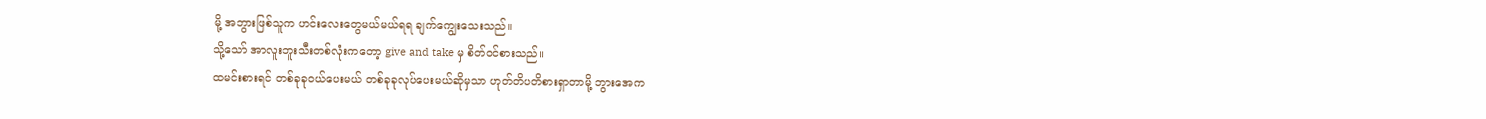မို့ အဘွားဖြစ်သူက ဟင်းလေးတွေမယ်မယ်ရရ ချက်ကျွေးသေးသည်။
သို့သော် အာလူးဘူးသီးတစ်လုံးကတော့ give and take မှ စိတ်ဝင်စားသည်။
ထမင်းစားရင် တစ်ခုခုဝယ်ပေးမယ် တစ်ခုခုလုပ်ပေးမယ်ဆိုမှသာ ဟုတ်တိပတိစားရှာတာမို့ ဘွားအေက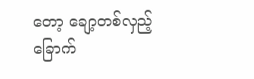တော့ ချော့တစ်လှည့် ခြောက်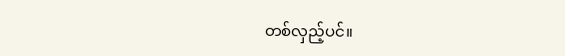တစ်လှည့်ပင်။